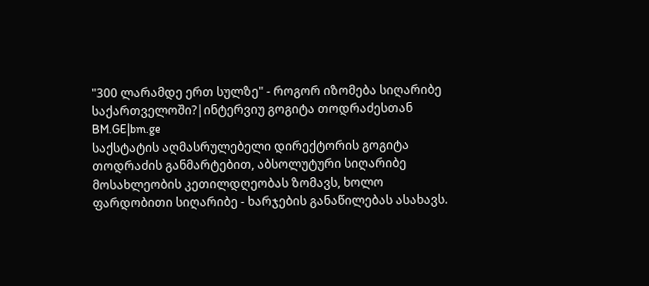"300 ლარამდე ერთ სულზე" - როგორ იზომება სიღარიბე საქართველოში?|ინტერვიუ გოგიტა თოდრაძესთან
BM.GE|bm.ge
საქსტატის აღმასრულებელი დირექტორის გოგიტა თოდრაძის განმარტებით, აბსოლუტური სიღარიბე მოსახლეობის კეთილდღეობას ზომავს, ხოლო ფარდობითი სიღარიბე - ხარჯების განაწილებას ასახავს.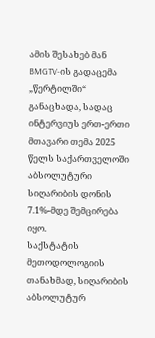ამის შესახებ მან BMGTV-ის გადაცემა „წერტილში“ განაცხადა, სადაც ინტერვიუს ერთ-ერთი მთავარი თემა 2025 წელს საქართველოში აბსოლუტური სიღარიბის დონის 7.1%-მდე შემცირება იყო.
საქსტატის მეთოდოლოგიის თანახმად, სიღარიბის აბსოლუტურ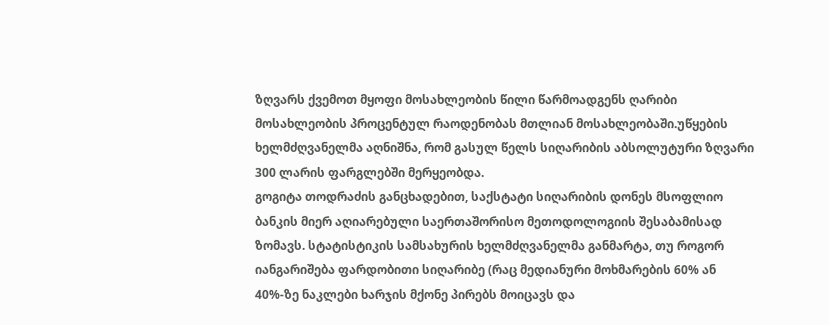ზღვარს ქვემოთ მყოფი მოსახლეობის წილი წარმოადგენს ღარიბი მოსახლეობის პროცენტულ რაოდენობას მთლიან მოსახლეობაში.უწყების ხელმძღვანელმა აღნიშნა, რომ გასულ წელს სიღარიბის აბსოლუტური ზღვარი 300 ლარის ფარგლებში მერყეობდა.
გოგიტა თოდრაძის განცხადებით, საქსტატი სიღარიბის დონეს მსოფლიო ბანკის მიერ აღიარებული საერთაშორისო მეთოდოლოგიის შესაბამისად ზომავს. სტატისტიკის სამსახურის ხელმძღვანელმა განმარტა, თუ როგორ იანგარიშება ფარდობითი სიღარიბე (რაც მედიანური მოხმარების 60% ან 40%-ზე ნაკლები ხარჯის მქონე პირებს მოიცავს და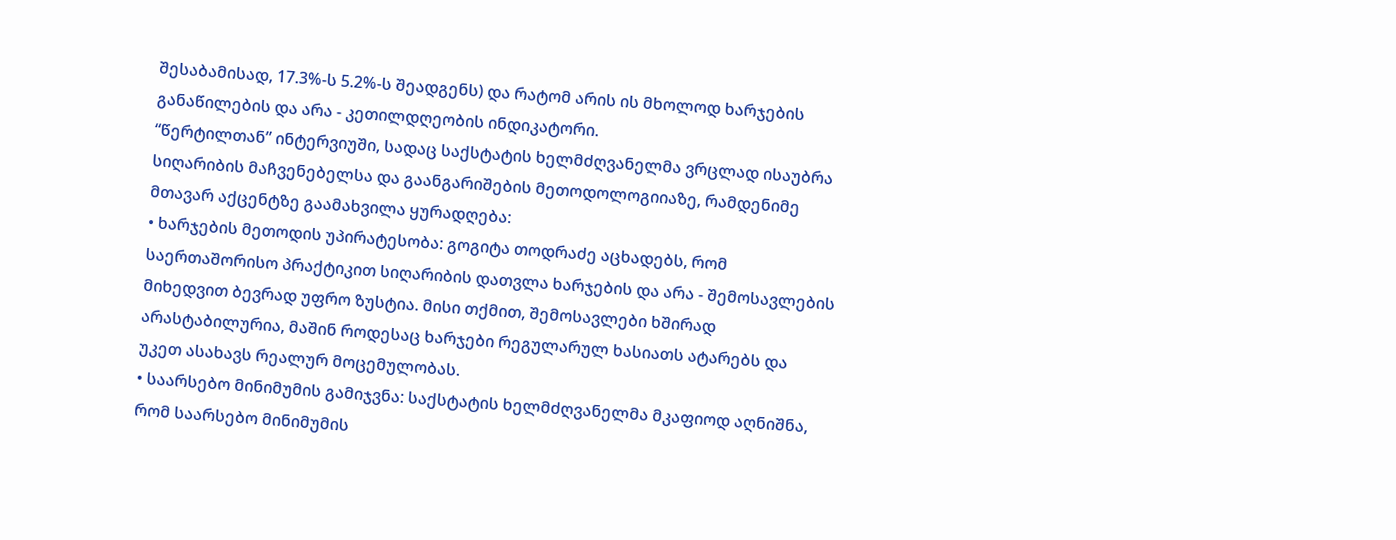შესაბამისად, 17.3%-ს 5.2%-ს შეადგენს) და რატომ არის ის მხოლოდ ხარჯების განაწილების და არა - კეთილდღეობის ინდიკატორი.
“წერტილთან” ინტერვიუში, სადაც საქსტატის ხელმძღვანელმა ვრცლად ისაუბრა სიღარიბის მაჩვენებელსა და გაანგარიშების მეთოდოლოგიიაზე, რამდენიმე მთავარ აქცენტზე გაამახვილა ყურადღება:
• ხარჯების მეთოდის უპირატესობა: გოგიტა თოდრაძე აცხადებს, რომ საერთაშორისო პრაქტიკით სიღარიბის დათვლა ხარჯების და არა - შემოსავლების მიხედვით ბევრად უფრო ზუსტია. მისი თქმით, შემოსავლები ხშირად არასტაბილურია, მაშინ როდესაც ხარჯები რეგულარულ ხასიათს ატარებს და უკეთ ასახავს რეალურ მოცემულობას.
• საარსებო მინიმუმის გამიჯვნა: საქსტატის ხელმძღვანელმა მკაფიოდ აღნიშნა, რომ საარსებო მინიმუმის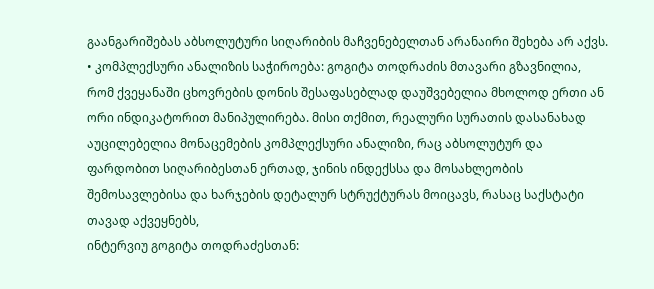გაანგარიშებას აბსოლუტური სიღარიბის მაჩვენებელთან არანაირი შეხება არ აქვს.
• კომპლექსური ანალიზის საჭიროება: გოგიტა თოდრაძის მთავარი გზავნილია, რომ ქვეყანაში ცხოვრების დონის შესაფასებლად დაუშვებელია მხოლოდ ერთი ან ორი ინდიკატორით მანიპულირება. მისი თქმით, რეალური სურათის დასანახად აუცილებელია მონაცემების კომპლექსური ანალიზი, რაც აბსოლუტურ და ფარდობით სიღარიბესთან ერთად, ჯინის ინდექსსა და მოსახლეობის შემოსავლებისა და ხარჯების დეტალურ სტრუქტურას მოიცავს, რასაც საქსტატი თავად აქვეყნებს,
ინტერვიუ გოგიტა თოდრაძესთან: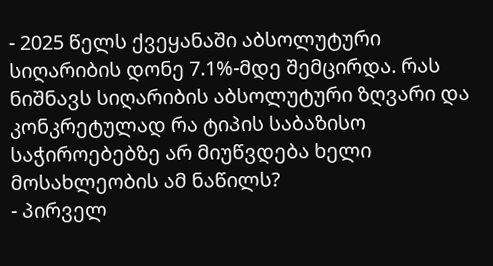- 2025 წელს ქვეყანაში აბსოლუტური სიღარიბის დონე 7.1%-მდე შემცირდა. რას ნიშნავს სიღარიბის აბსოლუტური ზღვარი და კონკრეტულად რა ტიპის საბაზისო საჭიროებებზე არ მიუწვდება ხელი მოსახლეობის ამ ნაწილს?
- პირველ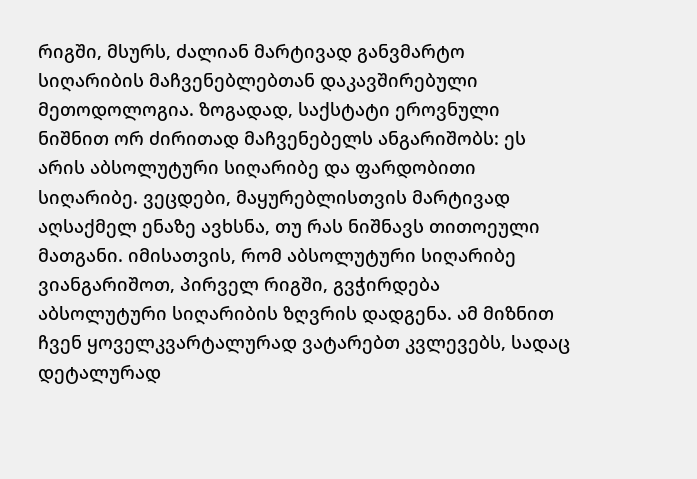რიგში, მსურს, ძალიან მარტივად განვმარტო სიღარიბის მაჩვენებლებთან დაკავშირებული მეთოდოლოგია. ზოგადად, საქსტატი ეროვნული ნიშნით ორ ძირითად მაჩვენებელს ანგარიშობს: ეს არის აბსოლუტური სიღარიბე და ფარდობითი სიღარიბე. ვეცდები, მაყურებლისთვის მარტივად აღსაქმელ ენაზე ავხსნა, თუ რას ნიშნავს თითოეული მათგანი. იმისათვის, რომ აბსოლუტური სიღარიბე ვიანგარიშოთ, პირველ რიგში, გვჭირდება აბსოლუტური სიღარიბის ზღვრის დადგენა. ამ მიზნით ჩვენ ყოველკვარტალურად ვატარებთ კვლევებს, სადაც დეტალურად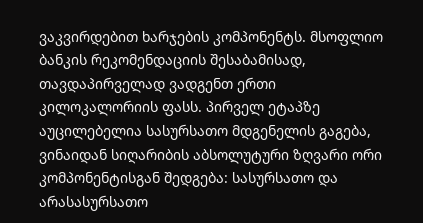ვაკვირდებით ხარჯების კომპონენტს. მსოფლიო ბანკის რეკომენდაციის შესაბამისად, თავდაპირველად ვადგენთ ერთი კილოკალორიის ფასს. პირველ ეტაპზე აუცილებელია სასურსათო მდგენელის გაგება, ვინაიდან სიღარიბის აბსოლუტური ზღვარი ორი კომპონენტისგან შედგება: სასურსათო და არასასურსათო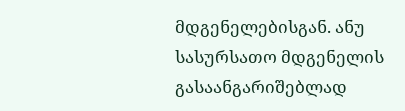მდგენელებისგან. ანუ სასურსათო მდგენელის გასაანგარიშებლად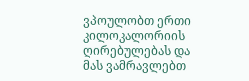ვპოულობთ ერთი კილოკალორიის ღირებულებას და მას ვამრავლებთ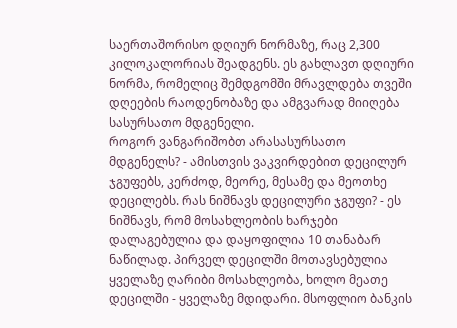საერთაშორისო დღიურ ნორმაზე, რაც 2,300 კილოკალორიას შეადგენს. ეს გახლავთ დღიური ნორმა, რომელიც შემდგომში მრავლდება თვეში დღეების რაოდენობაზე და ამგვარად მიიღება სასურსათო მდგენელი.
როგორ ვანგარიშობთ არასასურსათო მდგენელს? - ამისთვის ვაკვირდებით დეცილურ ჯგუფებს, კერძოდ, მეორე, მესამე და მეოთხე დეცილებს. რას ნიშნავს დეცილური ჯგუფი? - ეს ნიშნავს, რომ მოსახლეობის ხარჯები დალაგებულია და დაყოფილია 10 თანაბარ ნაწილად. პირველ დეცილში მოთავსებულია ყველაზე ღარიბი მოსახლეობა, ხოლო მეათე დეცილში - ყველაზე მდიდარი. მსოფლიო ბანკის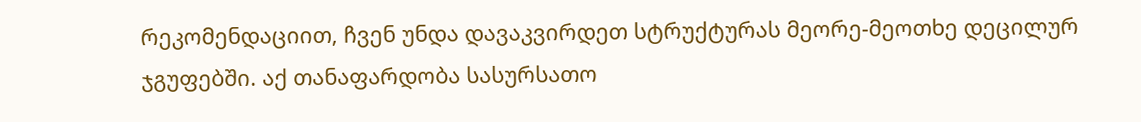რეკომენდაციით, ჩვენ უნდა დავაკვირდეთ სტრუქტურას მეორე-მეოთხე დეცილურ ჯგუფებში. აქ თანაფარდობა სასურსათო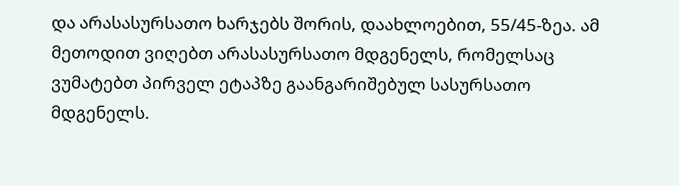და არასასურსათო ხარჯებს შორის, დაახლოებით, 55/45-ზეა. ამ მეთოდით ვიღებთ არასასურსათო მდგენელს, რომელსაც ვუმატებთ პირველ ეტაპზე გაანგარიშებულ სასურსათო მდგენელს.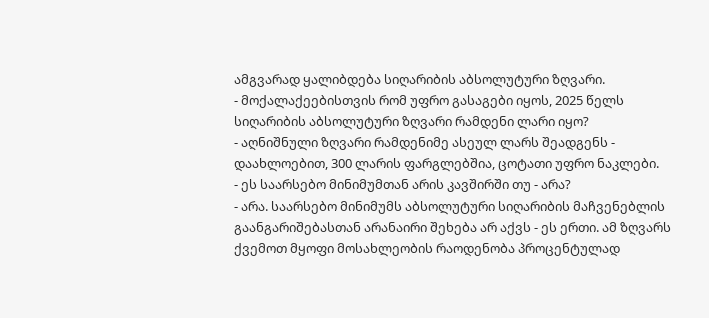ამგვარად ყალიბდება სიღარიბის აბსოლუტური ზღვარი.
- მოქალაქეებისთვის რომ უფრო გასაგები იყოს, 2025 წელს სიღარიბის აბსოლუტური ზღვარი რამდენი ლარი იყო?
- აღნიშნული ზღვარი რამდენიმე ასეულ ლარს შეადგენს - დაახლოებით, 300 ლარის ფარგლებშია, ცოტათი უფრო ნაკლები.
- ეს საარსებო მინიმუმთან არის კავშირში თუ - არა?
- არა. საარსებო მინიმუმს აბსოლუტური სიღარიბის მაჩვენებლის გაანგარიშებასთან არანაირი შეხება არ აქვს - ეს ერთი. ამ ზღვარს ქვემოთ მყოფი მოსახლეობის რაოდენობა პროცენტულად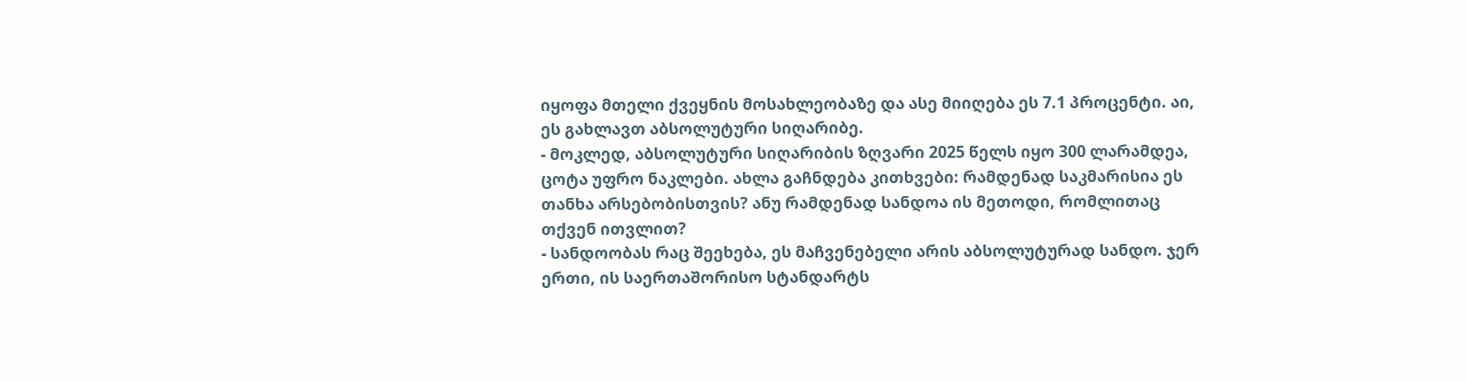იყოფა მთელი ქვეყნის მოსახლეობაზე და ასე მიიღება ეს 7.1 პროცენტი. აი, ეს გახლავთ აბსოლუტური სიღარიბე.
- მოკლედ, აბსოლუტური სიღარიბის ზღვარი 2025 წელს იყო 300 ლარამდეა, ცოტა უფრო ნაკლები. ახლა გაჩნდება კითხვები: რამდენად საკმარისია ეს თანხა არსებობისთვის? ანუ რამდენად სანდოა ის მეთოდი, რომლითაც თქვენ ითვლით?
- სანდოობას რაც შეეხება, ეს მაჩვენებელი არის აბსოლუტურად სანდო. ჯერ ერთი, ის საერთაშორისო სტანდარტს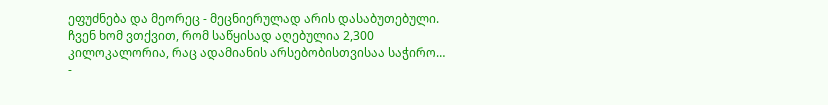ეფუძნება და მეორეც - მეცნიერულად არის დასაბუთებული. ჩვენ ხომ ვთქვით, რომ საწყისად აღებულია 2,300 კილოკალორია, რაც ადამიანის არსებობისთვისაა საჭირო…
-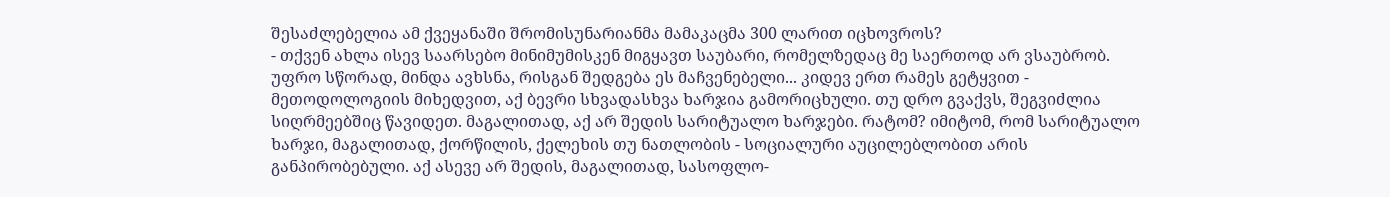შესაძლებელია ამ ქვეყანაში შრომისუნარიანმა მამაკაცმა 300 ლარით იცხოვროს?
- თქვენ ახლა ისევ საარსებო მინიმუმისკენ მიგყავთ საუბარი, რომელზედაც მე საერთოდ არ ვსაუბრობ. უფრო სწორად, მინდა ავხსნა, რისგან შედგება ეს მაჩვენებელი... კიდევ ერთ რამეს გეტყვით - მეთოდოლოგიის მიხედვით, აქ ბევრი სხვადასხვა ხარჯია გამორიცხული. თუ დრო გვაქვს, შეგვიძლია სიღრმეებშიც წავიდეთ. მაგალითად, აქ არ შედის სარიტუალო ხარჯები. რატომ? იმიტომ, რომ სარიტუალო ხარჯი, მაგალითად, ქორწილის, ქელეხის თუ ნათლობის - სოციალური აუცილებლობით არის განპირობებული. აქ ასევე არ შედის, მაგალითად, სასოფლო-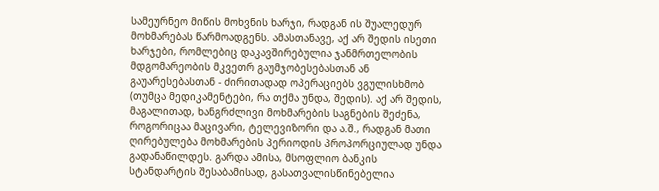სამეურნეო მიწის მოხვნის ხარჯი, რადგან ის შუალედურ მოხმარებას წარმოადგენს. ამასთანავე, აქ არ შედის ისეთი ხარჯები, რომლებიც დაკავშირებულია ჯანმრთელობის მდგომარეობის მკვეთრ გაუმჯობესებასთან ან გაუარესებასთან - ძირითადად ოპერაციებს ვგულისხმობ (თუმცა მედიკამენტები, რა თქმა უნდა, შედის). აქ არ შედის, მაგალითად, ხანგრძლივი მოხმარების საგნების შეძენა, როგორიცაა მაცივარი, ტელევიზორი და ა.შ., რადგან მათი ღირებულება მოხმარების პერიოდის პროპორციულად უნდა გადანაწილდეს. გარდა ამისა, მსოფლიო ბანკის სტანდარტის შესაბამისად, გასათვალისწინებელია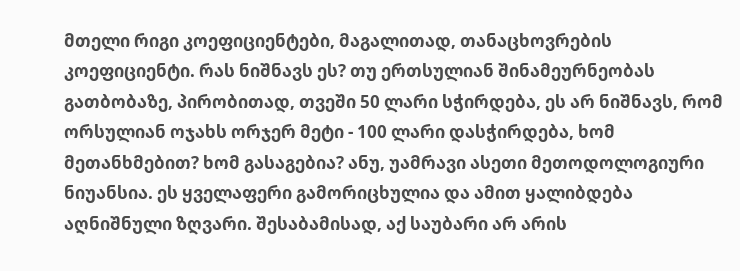მთელი რიგი კოეფიციენტები, მაგალითად, თანაცხოვრების კოეფიციენტი. რას ნიშნავს ეს? თუ ერთსულიან შინამეურნეობას გათბობაზე, პირობითად, თვეში 50 ლარი სჭირდება, ეს არ ნიშნავს, რომ ორსულიან ოჯახს ორჯერ მეტი - 100 ლარი დასჭირდება, ხომ მეთანხმებით? ხომ გასაგებია? ანუ, უამრავი ასეთი მეთოდოლოგიური ნიუანსია. ეს ყველაფერი გამორიცხულია და ამით ყალიბდება აღნიშნული ზღვარი. შესაბამისად, აქ საუბარი არ არის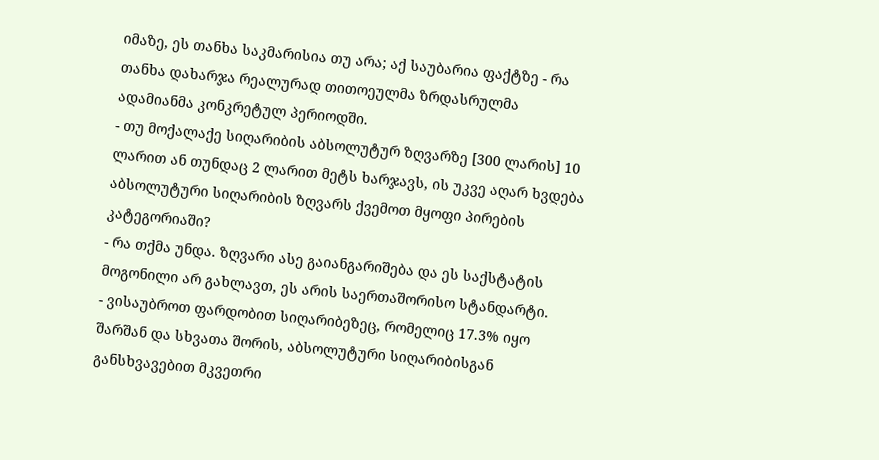იმაზე, ეს თანხა საკმარისია თუ არა; აქ საუბარია ფაქტზე - რა თანხა დახარჯა რეალურად თითოეულმა ზრდასრულმა ადამიანმა კონკრეტულ პერიოდში.
- თუ მოქალაქე სიღარიბის აბსოლუტურ ზღვარზე [300 ლარის] 10 ლარით ან თუნდაც 2 ლარით მეტს ხარჯავს, ის უკვე აღარ ხვდება აბსოლუტური სიღარიბის ზღვარს ქვემოთ მყოფი პირების კატეგორიაში?
- რა თქმა უნდა. ზღვარი ასე გაიანგარიშება და ეს საქსტატის მოგონილი არ გახლავთ, ეს არის საერთაშორისო სტანდარტი.
- ვისაუბროთ ფარდობით სიღარიბეზეც, რომელიც 17.3% იყო შარშან და სხვათა შორის, აბსოლუტური სიღარიბისგან განსხვავებით მკვეთრი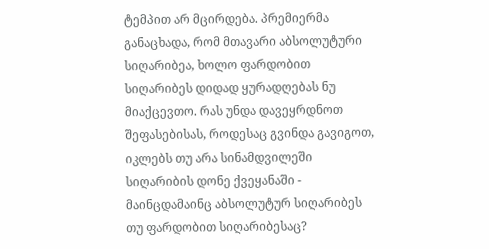ტემპით არ მცირდება. პრემიერმა განაცხადა, რომ მთავარი აბსოლუტური სიღარიბეა, ხოლო ფარდობით სიღარიბეს დიდად ყურადღებას ნუ მიაქცევთო. რას უნდა დავეყრდნოთ შეფასებისას, როდესაც გვინდა გავიგოთ, იკლებს თუ არა სინამდვილეში სიღარიბის დონე ქვეყანაში - მაინცდამაინც აბსოლუტურ სიღარიბეს თუ ფარდობით სიღარიბესაც?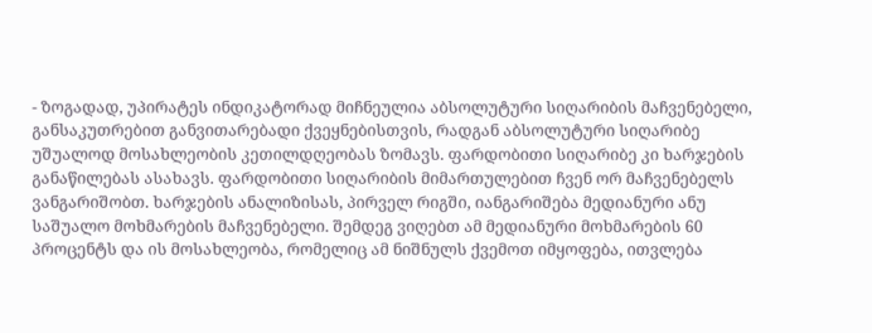- ზოგადად, უპირატეს ინდიკატორად მიჩნეულია აბსოლუტური სიღარიბის მაჩვენებელი, განსაკუთრებით განვითარებადი ქვეყნებისთვის, რადგან აბსოლუტური სიღარიბე უშუალოდ მოსახლეობის კეთილდღეობას ზომავს. ფარდობითი სიღარიბე კი ხარჯების განაწილებას ასახავს. ფარდობითი სიღარიბის მიმართულებით ჩვენ ორ მაჩვენებელს ვანგარიშობთ. ხარჯების ანალიზისას, პირველ რიგში, იანგარიშება მედიანური ანუ საშუალო მოხმარების მაჩვენებელი. შემდეგ ვიღებთ ამ მედიანური მოხმარების 60 პროცენტს და ის მოსახლეობა, რომელიც ამ ნიშნულს ქვემოთ იმყოფება, ითვლება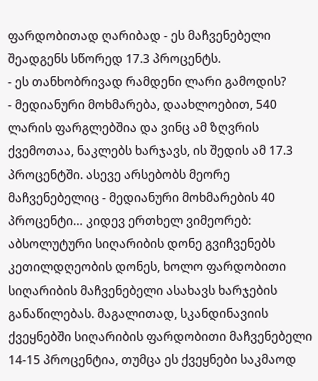ფარდობითად ღარიბად - ეს მაჩვენებელი შეადგენს სწორედ 17.3 პროცენტს.
- ეს თანხობრივად რამდენი ლარი გამოდის?
- მედიანური მოხმარება, დაახლოებით, 540 ლარის ფარგლებშია და ვინც ამ ზღვრის ქვემოთაა, ნაკლებს ხარჯავს, ის შედის ამ 17.3 პროცენტში. ასევე არსებობს მეორე მაჩვენებელიც - მედიანური მოხმარების 40 პროცენტი… კიდევ ერთხელ ვიმეორებ: აბსოლუტური სიღარიბის დონე გვიჩვენებს კეთილდღეობის დონეს, ხოლო ფარდობითი სიღარიბის მაჩვენებელი ასახავს ხარჯების განაწილებას. მაგალითად, სკანდინავიის ქვეყნებში სიღარიბის ფარდობითი მაჩვენებელი 14-15 პროცენტია, თუმცა ეს ქვეყნები საკმაოდ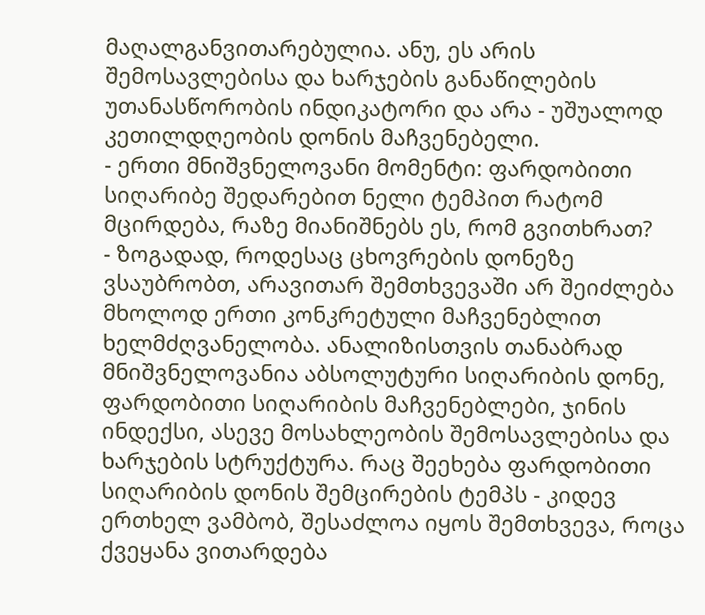მაღალგანვითარებულია. ანუ, ეს არის შემოსავლებისა და ხარჯების განაწილების უთანასწორობის ინდიკატორი და არა - უშუალოდ კეთილდღეობის დონის მაჩვენებელი.
- ერთი მნიშვნელოვანი მომენტი: ფარდობითი სიღარიბე შედარებით ნელი ტემპით რატომ მცირდება, რაზე მიანიშნებს ეს, რომ გვითხრათ?
- ზოგადად, როდესაც ცხოვრების დონეზე ვსაუბრობთ, არავითარ შემთხვევაში არ შეიძლება მხოლოდ ერთი კონკრეტული მაჩვენებლით ხელმძღვანელობა. ანალიზისთვის თანაბრად მნიშვნელოვანია აბსოლუტური სიღარიბის დონე, ფარდობითი სიღარიბის მაჩვენებლები, ჯინის ინდექსი, ასევე მოსახლეობის შემოსავლებისა და ხარჯების სტრუქტურა. რაც შეეხება ფარდობითი სიღარიბის დონის შემცირების ტემპს - კიდევ ერთხელ ვამბობ, შესაძლოა იყოს შემთხვევა, როცა ქვეყანა ვითარდება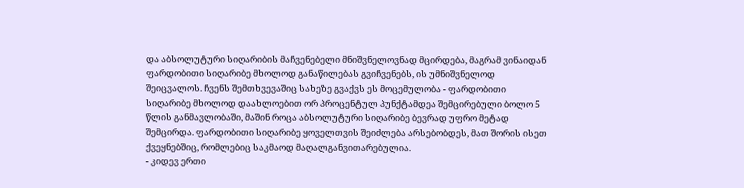და აბსოლუტური სიღარიბის მაჩვენებელი მნიშვნელოვნად მცირდება, მაგრამ ვინაიდან ფარდობითი სიღარიბე მხოლოდ განაწილებას გვიჩვენებს, ის უმნიშვნელოდ შეიცვალოს. ჩვენს შემთხვევაშიც სახეზე გვაქვს ეს მოცემულობა - ფარდობითი სიღარიბე მხოლოდ დაახლოებით ორ პროცენტულ პუნქტამდეა შემცირებული ბოლო 5 წლის განმავლობაში, მაშინ როცა აბსოლუტური სიღარიბე ბევრად უფრო მეტად შემცირდა. ფარდობითი სიღარიბე ყოველთვის შეიძლება არსებობდეს, მათ შორის ისეთ ქვეყნებშიც, რომლებიც საკმაოდ მაღალგანვითარებულია.
- კიდევ ერთი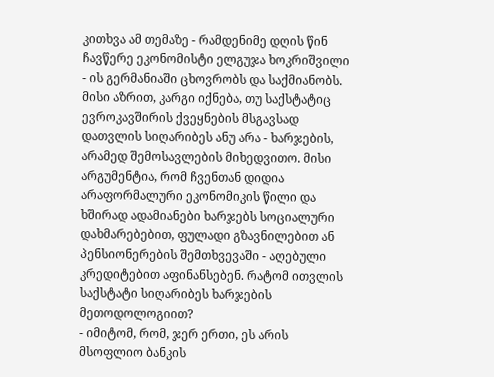კითხვა ამ თემაზე - რამდენიმე დღის წინ ჩავწერე ეკონომისტი ელგუჯა ხოკრიშვილი - ის გერმანიაში ცხოვრობს და საქმიანობს. მისი აზრით, კარგი იქნება, თუ საქსტატიც ევროკავშირის ქვეყნების მსგავსად დათვლის სიღარიბეს ანუ არა - ხარჯების, არამედ შემოსავლების მიხედვითო. მისი არგუმენტია, რომ ჩვენთან დიდია არაფორმალური ეკონომიკის წილი და ხშირად ადამიანები ხარჯებს სოციალური დახმარებებით, ფულადი გზავნილებით ან პენსიონერების შემთხვევაში - აღებული კრედიტებით აფინანსებენ. რატომ ითვლის საქსტატი სიღარიბეს ხარჯების მეთოდოლოგიით?
- იმიტომ, რომ, ჯერ ერთი, ეს არის მსოფლიო ბანკის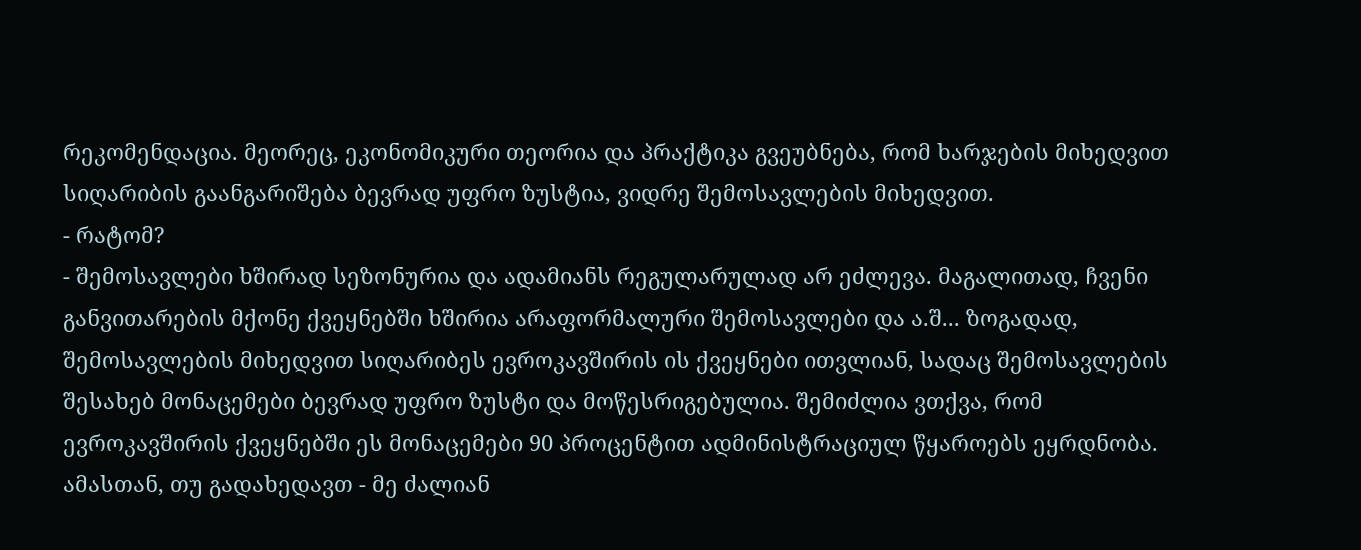რეკომენდაცია. მეორეც, ეკონომიკური თეორია და პრაქტიკა გვეუბნება, რომ ხარჯების მიხედვით სიღარიბის გაანგარიშება ბევრად უფრო ზუსტია, ვიდრე შემოსავლების მიხედვით.
- რატომ?
- შემოსავლები ხშირად სეზონურია და ადამიანს რეგულარულად არ ეძლევა. მაგალითად, ჩვენი განვითარების მქონე ქვეყნებში ხშირია არაფორმალური შემოსავლები და ა.შ... ზოგადად, შემოსავლების მიხედვით სიღარიბეს ევროკავშირის ის ქვეყნები ითვლიან, სადაც შემოსავლების შესახებ მონაცემები ბევრად უფრო ზუსტი და მოწესრიგებულია. შემიძლია ვთქვა, რომ ევროკავშირის ქვეყნებში ეს მონაცემები 90 პროცენტით ადმინისტრაციულ წყაროებს ეყრდნობა. ამასთან, თუ გადახედავთ - მე ძალიან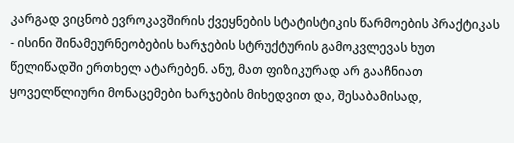კარგად ვიცნობ ევროკავშირის ქვეყნების სტატისტიკის წარმოების პრაქტიკას - ისინი შინამეურნეობების ხარჯების სტრუქტურის გამოკვლევას ხუთ წელიწადში ერთხელ ატარებენ. ანუ, მათ ფიზიკურად არ გააჩნიათ ყოველწლიური მონაცემები ხარჯების მიხედვით და, შესაბამისად,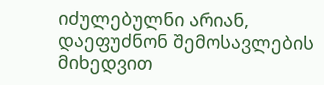იძულებულნი არიან, დაეფუძნონ შემოსავლების მიხედვით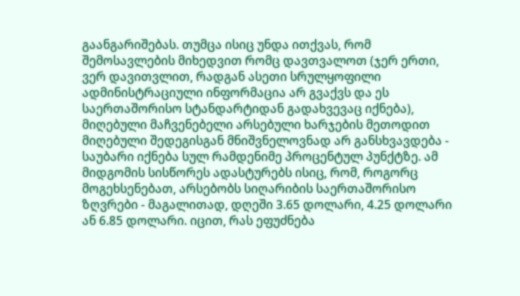გაანგარიშებას. თუმცა ისიც უნდა ითქვას, რომ შემოსავლების მიხედვით რომც დავთვალოთ (ჯერ ერთი, ვერ დავითვლით, რადგან ასეთი სრულყოფილი ადმინისტრაციული ინფორმაცია არ გვაქვს და ეს საერთაშორისო სტანდარტიდან გადახვევაც იქნება), მიღებული მაჩვენებელი არსებული ხარჯების მეთოდით მიღებული შედეგისგან მნიშვნელოვნად არ განსხვავდება - საუბარი იქნება სულ რამდენიმე პროცენტულ პუნქტზე. ამ მიდგომის სისწორეს ადასტურებს ისიც, რომ, როგორც მოგეხსენებათ, არსებობს სიღარიბის საერთაშორისო ზღვრები - მაგალითად, დღეში 3.65 დოლარი, 4.25 დოლარი ან 6.85 დოლარი. იცით, რას ეფუძნება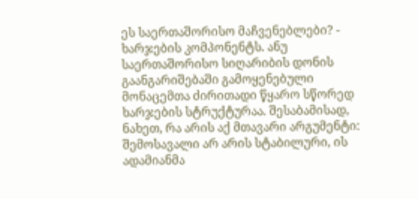ეს საერთაშორისო მაჩვენებლები? - ხარჯების კომპონენტს. ანუ საერთაშორისო სიღარიბის დონის გაანგარიშებაში გამოყენებული მონაცემთა ძირითადი წყარო სწორედ ხარჯების სტრუქტურაა. შესაბამისად, ნახეთ, რა არის აქ მთავარი არგუმენტი: შემოსავალი არ არის სტაბილური, ის ადამიანმა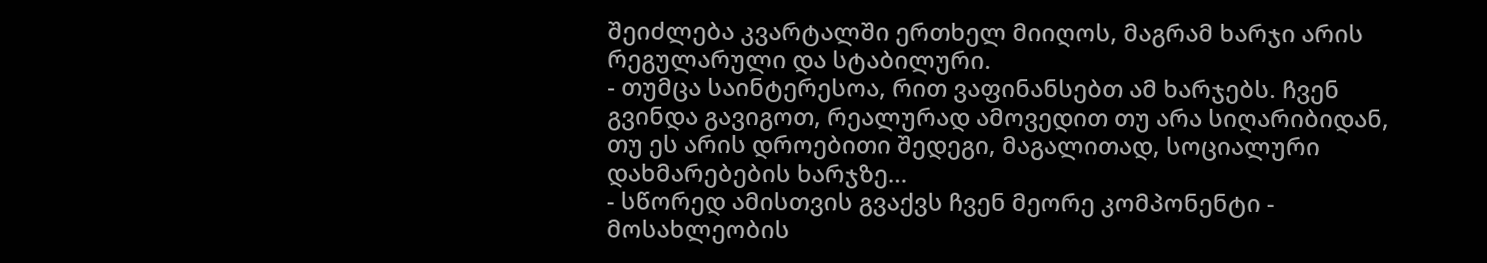შეიძლება კვარტალში ერთხელ მიიღოს, მაგრამ ხარჯი არის რეგულარული და სტაბილური.
- თუმცა საინტერესოა, რით ვაფინანსებთ ამ ხარჯებს. ჩვენ გვინდა გავიგოთ, რეალურად ამოვედით თუ არა სიღარიბიდან, თუ ეს არის დროებითი შედეგი, მაგალითად, სოციალური დახმარებების ხარჯზე…
- სწორედ ამისთვის გვაქვს ჩვენ მეორე კომპონენტი - მოსახლეობის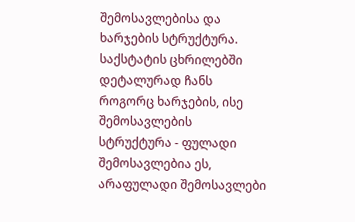შემოსავლებისა და ხარჯების სტრუქტურა. საქსტატის ცხრილებში დეტალურად ჩანს როგორც ხარჯების, ისე შემოსავლების სტრუქტურა - ფულადი შემოსავლებია ეს, არაფულადი შემოსავლები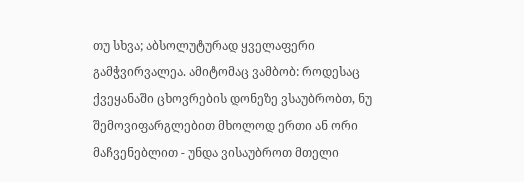თუ სხვა; აბსოლუტურად ყველაფერი გამჭვირვალეა. ამიტომაც ვამბობ: როდესაც ქვეყანაში ცხოვრების დონეზე ვსაუბრობთ, ნუ შემოვიფარგლებით მხოლოდ ერთი ან ორი მაჩვენებლით - უნდა ვისაუბროთ მთელი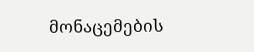მონაცემების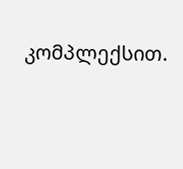კომპლექსით.